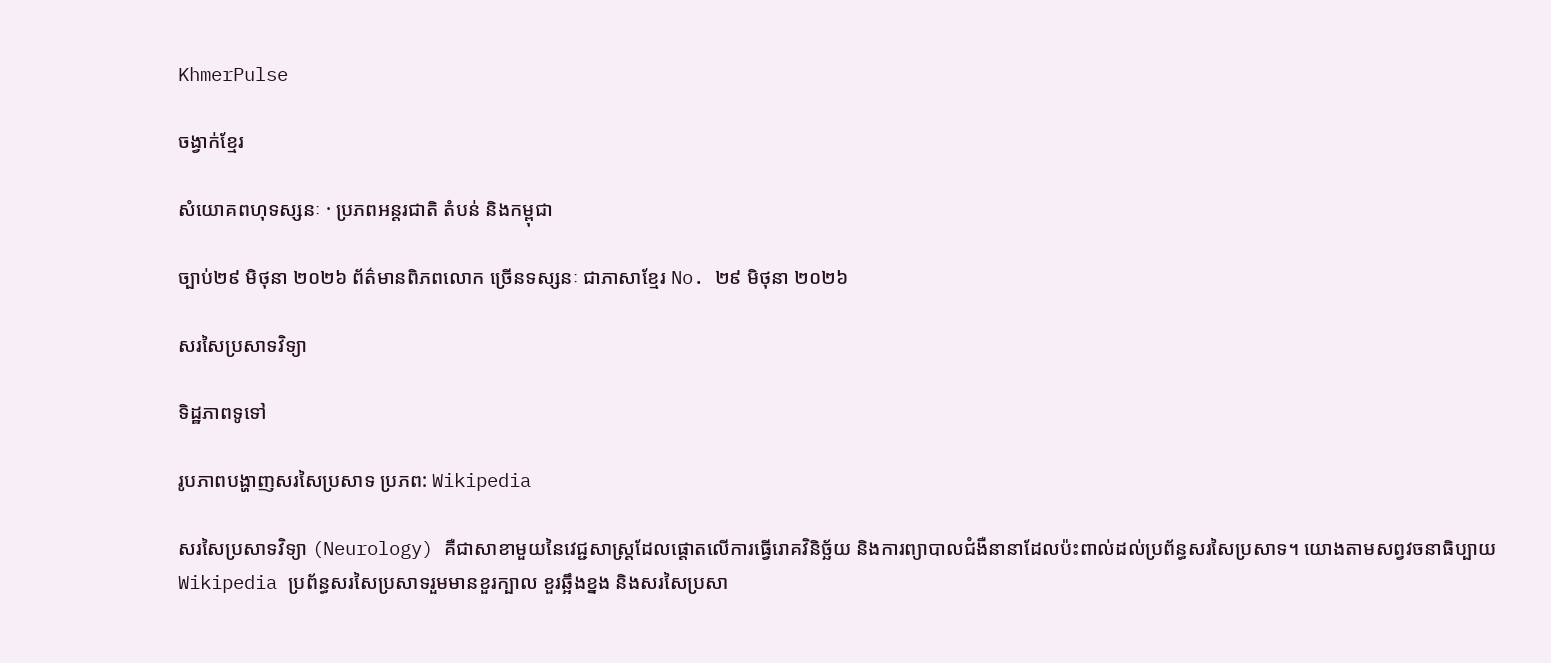KhmerPulse

ចង្វាក់ខ្មែរ

សំយោគពហុទស្សនៈ · ប្រភពអន្តរជាតិ តំបន់ និងកម្ពុជា

ច្បាប់២៩ មិថុនា ២០២៦ ព័ត៌មានពិភពលោក ច្រើនទស្សនៈ ជាភាសាខ្មែរ No. ២៩ មិថុនា ២០២៦

សរសៃប្រសាទវិទ្យា

ទិដ្ឋភាពទូទៅ

រូបភាពបង្ហាញសរសៃប្រសាទ ប្រភព: Wikipedia

សរសៃប្រសាទវិទ្យា (Neurology) គឺជាសាខាមួយនៃវេជ្ជសាស្ត្រដែលផ្តោតលើការធ្វើរោគវិនិច្ឆ័យ និងការព្យាបាលជំងឺនានាដែលប៉ះពាល់ដល់ប្រព័ន្ធសរសៃប្រសាទ។ យោងតាមសព្វវចនាធិប្បាយ Wikipedia ប្រព័ន្ធសរសៃប្រសាទរួមមានខួរក្បាល ខួរឆ្អឹងខ្នង និងសរសៃប្រសា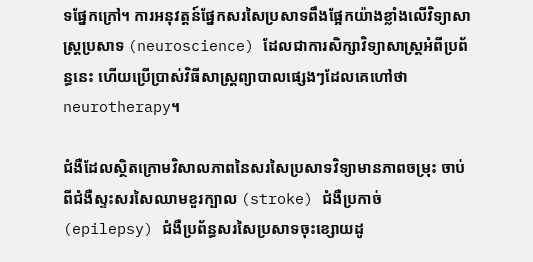ទផ្នែកក្រៅ។ ការអនុវត្តន៍ផ្នែកសរសៃប្រសាទពឹងផ្អែកយ៉ាងខ្លាំងលើវិទ្យាសាស្ត្រប្រសាទ (neuroscience) ដែលជាការសិក្សាវិទ្យាសាស្ត្រអំពីប្រព័ន្ធនេះ ហើយប្រើប្រាស់វិធីសាស្ត្រព្យាបាលផ្សេងៗដែលគេហៅថា neurotherapy។

ជំងឺដែលស្ថិតក្រោមវិសាលភាពនៃសរសៃប្រសាទវិទ្យាមានភាពចម្រុះ ចាប់ពីជំងឺស្ទះសរសៃឈាមខួរក្បាល (stroke) ជំងឺប្រកាច់ (epilepsy) ជំងឺប្រព័ន្ធសរសៃប្រសាទចុះខ្សោយដូ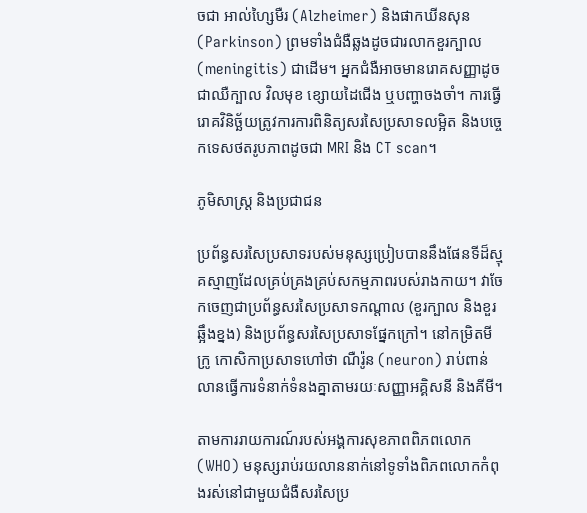ចជា អាល់ហ្សៃមឺរ (Alzheimer) និងផាកឃីនសុន (Parkinson) ព្រមទាំងជំងឺឆ្លងដូចជារលាកខួរក្បាល (meningitis) ជាដើម។ អ្នកជំងឺអាចមានរោគសញ្ញាដូចជាឈឺក្បាល វិលមុខ ខ្សោយដៃជើង ឬបញ្ហាចងចាំ។ ការធ្វើរោគវិនិច្ឆ័យត្រូវការការពិនិត្យសរសៃប្រសាទលម្អិត និងបច្ចេកទេសថតរូបភាពដូចជា MRI និង CT scan។

ភូមិសាស្ត្រ និងប្រជាជន

ប្រព័ន្ធសរសៃប្រសាទរបស់មនុស្សប្រៀបបាននឹងផែនទីដ៏ស្មុគស្មាញដែលគ្រប់គ្រងគ្រប់សកម្មភាពរបស់រាងកាយ។ វាចែកចេញជាប្រព័ន្ធសរសៃប្រសាទកណ្តាល (ខួរក្បាល និងខួរឆ្អឹងខ្នង) និងប្រព័ន្ធសរសៃប្រសាទផ្នែកក្រៅ។ នៅកម្រិតមីក្រូ កោសិកាប្រសាទហៅថា ណឺរ៉ូន (neuron) រាប់ពាន់លានធ្វើការទំនាក់ទំនងគ្នាតាមរយៈសញ្ញាអគ្គិសនី និងគីមី។

តាមការរាយការណ៍របស់អង្គការសុខភាពពិភពលោក (WHO) មនុស្សរាប់រយលាននាក់នៅទូទាំងពិភពលោកកំពុងរស់នៅជាមួយជំងឺសរសៃប្រ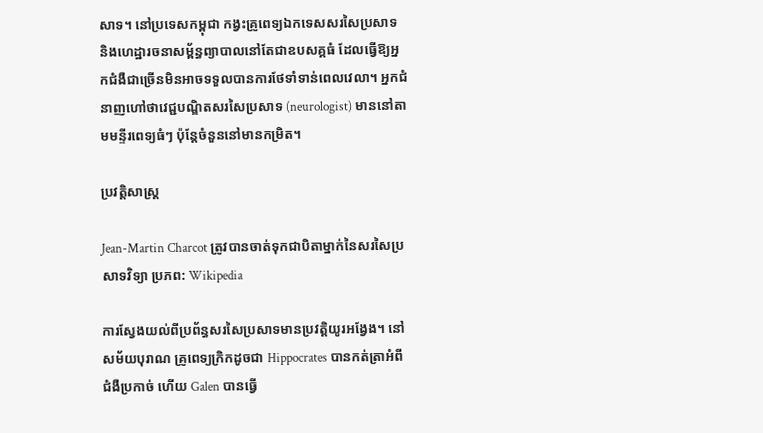សាទ។ នៅប្រទេសកម្ពុជា កង្វះគ្រូពេទ្យឯកទេសសរសៃប្រសាទ និងហេដ្ឋារចនាសម្ព័ន្ធព្យាបាលនៅតែជាឧបសគ្គធំ ដែលធ្វើឱ្យអ្នកជំងឺជាច្រើនមិនអាចទទួលបានការថែទាំទាន់ពេលវេលា។ អ្នកជំនាញហៅថាវេជ្ជបណ្ឌិតសរសៃប្រសាទ (neurologist) មាននៅតាមមន្ទីរពេទ្យធំៗ ប៉ុន្តែចំនួននៅមានកម្រិត។

ប្រវត្តិសាស្ត្រ

Jean-Martin Charcot ត្រូវបានចាត់ទុកជាបិតាម្នាក់នៃសរសៃប្រសាទវិទ្យា ប្រភព: Wikipedia

ការស្វែងយល់ពីប្រព័ន្ធសរសៃប្រសាទមានប្រវត្តិយូរអង្វែង។ នៅសម័យបុរាណ គ្រូពេទ្យក្រិកដូចជា Hippocrates បានកត់ត្រាអំពីជំងឺប្រកាច់ ហើយ Galen បានធ្វើ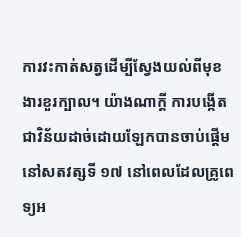ការវះកាត់សត្វដើម្បីស្វែងយល់ពីមុខងារខួរក្បាល។ យ៉ាងណាក្តី ការបង្កើតជាវិន័យដាច់ដោយឡែកបានចាប់ផ្ដើមនៅសតវត្សទី ១៧ នៅពេលដែលគ្រូពេទ្យអ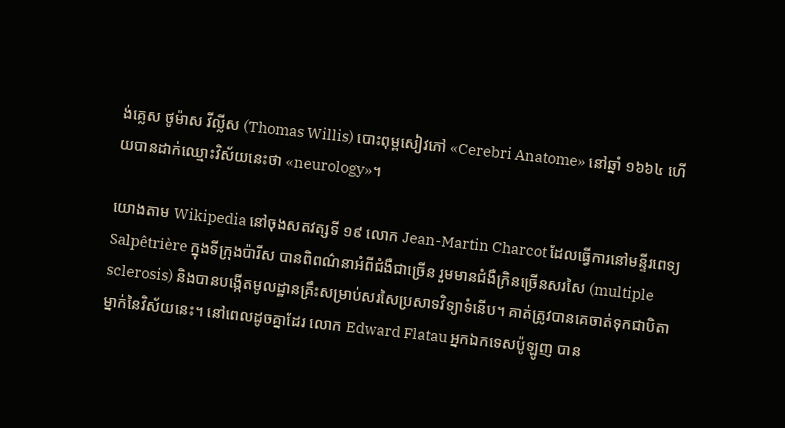ង់គ្លេស ថូម៉ាស វីល្លីស (Thomas Willis) បោះពុម្ពសៀវភៅ «Cerebri Anatome» នៅឆ្នាំ ១៦៦៤ ហើយបានដាក់ឈ្មោះវិស័យនេះថា «neurology»។

យោងតាម Wikipedia នៅចុងសតវត្សទី ១៩ លោក Jean-Martin Charcot ដែលធ្វើការនៅមន្ទីរពេទ្យ Salpêtrière ក្នុងទីក្រុងប៉ារីស បានពិពណ៌នាអំពីជំងឺជាច្រើន រួមមានជំងឺក្រិនច្រើនសរសៃ (multiple sclerosis) និងបានបង្កើតមូលដ្ឋានគ្រឹះសម្រាប់សរសៃប្រសាទវិទ្យាទំនើប។ គាត់ត្រូវបានគេចាត់ទុកជាបិតាម្នាក់នៃវិស័យនេះ។ នៅពេលដូចគ្នាដែរ លោក Edward Flatau អ្នកឯកទេសប៉ូឡូញ បាន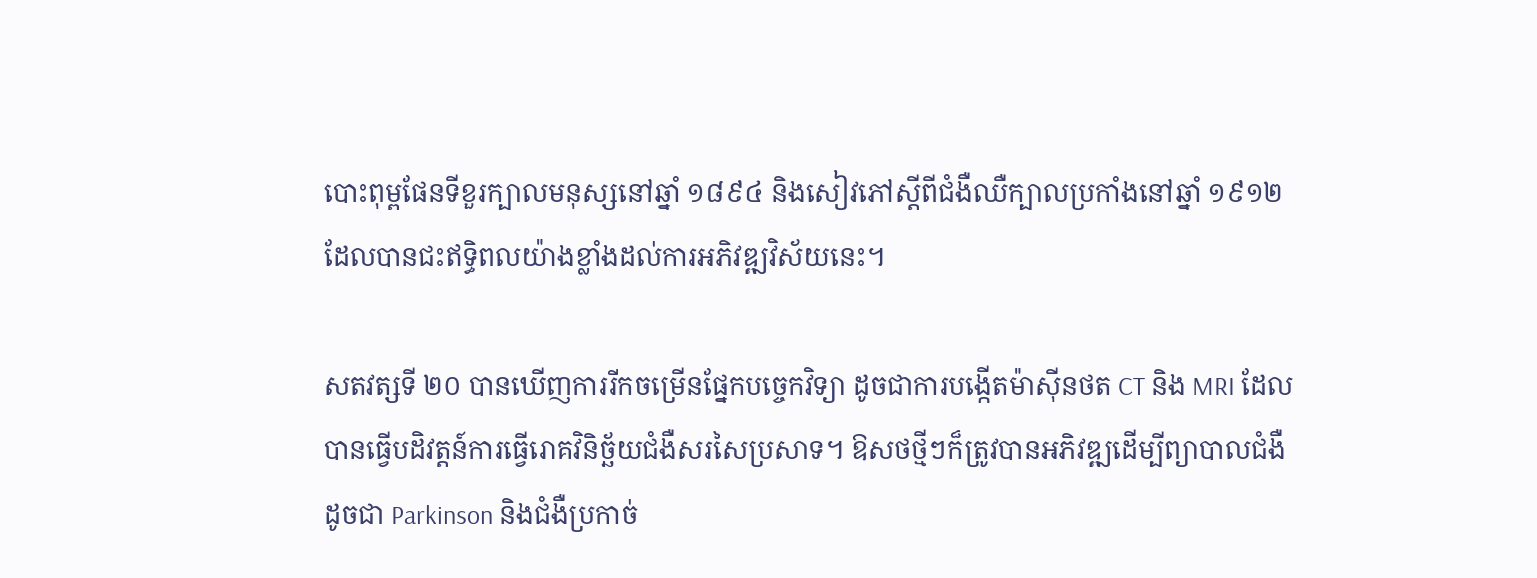បោះពុម្ពផែនទីខួរក្បាលមនុស្សនៅឆ្នាំ ១៨៩៤ និងសៀវភៅស្តីពីជំងឺឈឺក្បាលប្រកាំងនៅឆ្នាំ ១៩១២ ដែលបានជះឥទ្ធិពលយ៉ាងខ្លាំងដល់ការអភិវឌ្ឍវិស័យនេះ។

សតវត្សទី ២០ បានឃើញការរីកចម្រើនផ្នែកបច្ចេកវិទ្យា ដូចជាការបង្កើតម៉ាស៊ីនថត CT និង MRI ដែលបានធ្វើបដិវត្តន៍ការធ្វើរោគវិនិច្ឆ័យជំងឺសរសៃប្រសាទ។ ឱសថថ្មីៗក៏ត្រូវបានអភិវឌ្ឍដើម្បីព្យាបាលជំងឺដូចជា Parkinson និងជំងឺប្រកាច់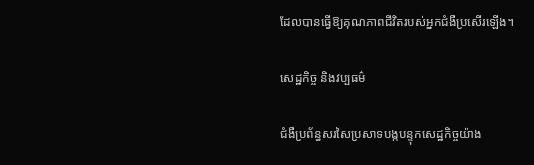ដែលបានធ្វើឱ្យគុណភាពជីវិតរបស់អ្នកជំងឺប្រសើរឡើង។

សេដ្ឋកិច្ច និងវប្បធម៌

ជំងឺប្រព័ន្ធសរសៃប្រសាទបង្កបន្ទុកសេដ្ឋកិច្ចយ៉ាង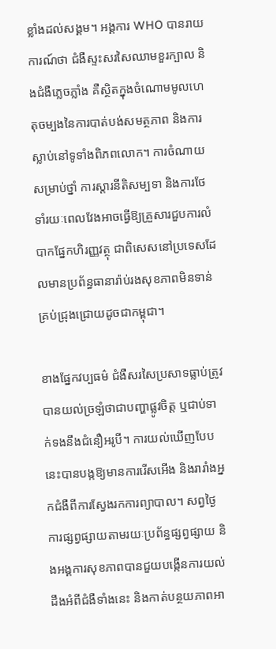ខ្លាំងដល់សង្គម។ អង្គការ WHO បានរាយការណ៍ថា ជំងឺស្ទះសរសៃឈាមខួរក្បាល និងជំងឺភ្លេចភ្លាំង គឺស្ថិតក្នុងចំណោមមូលហេតុចម្បងនៃការបាត់បង់សមត្ថភាព និងការស្លាប់នៅទូទាំងពិភពលោក។ ការចំណាយសម្រាប់ថ្នាំ ការស្តារនីតិសម្បទា និងការថែទាំរយៈពេលវែងអាចធ្វើឱ្យគ្រួសារជួបការលំបាកផ្នែកហិរញ្ញវត្ថុ ជាពិសេសនៅប្រទេសដែលមានប្រព័ន្ធធានារ៉ាប់រងសុខភាពមិនទាន់គ្រប់ជ្រុងជ្រោយដូចជាកម្ពុជា។

ខាងផ្នែកវប្បធម៌ ជំងឺសរសៃប្រសាទធ្លាប់ត្រូវបានយល់ច្រឡំថាជាបញ្ហាផ្លូវចិត្ត ឬជាប់ទាក់ទងនឹងជំនឿអរូបី។ ការយល់ឃើញបែបនេះបានបង្កឱ្យមានការរើសអើង និងរារាំងអ្នកជំងឺពីការស្វែងរកការព្យាបាល។ សព្វថ្ងៃ ការផ្សព្វផ្សាយតាមរយៈប្រព័ន្ធផ្សព្វផ្សាយ និងអង្គការសុខភាពបានជួយបង្កើនការយល់ដឹងអំពីជំងឺទាំងនេះ និងកាត់បន្ថយភាពអា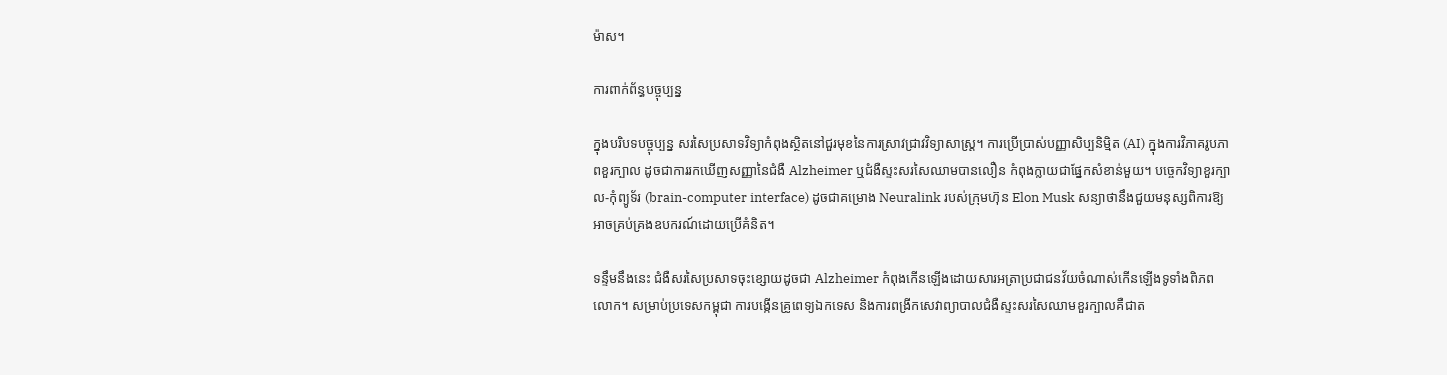ម៉ាស។

ការពាក់ព័ន្ធបច្ចុប្បន្ន

ក្នុងបរិបទបច្ចុប្បន្ន សរសៃប្រសាទវិទ្យាកំពុងស្ថិតនៅជួរមុខនៃការស្រាវជ្រាវវិទ្យាសាស្ត្រ។ ការប្រើប្រាស់បញ្ញាសិប្បនិម្មិត (AI) ក្នុងការវិភាគរូបភាពខួរក្បាល ដូចជាការរកឃើញសញ្ញានៃជំងឺ Alzheimer ឬជំងឺស្ទះសរសៃឈាមបានលឿន កំពុងក្លាយជាផ្នែកសំខាន់មួយ។ បច្ចេកវិទ្យាខួរក្បាល-កុំព្យូទ័រ (brain-computer interface) ដូចជាគម្រោង Neuralink របស់ក្រុមហ៊ុន Elon Musk សន្យាថានឹងជួយមនុស្សពិការឱ្យអាចគ្រប់គ្រងឧបករណ៍ដោយប្រើគំនិត។

ទន្ទឹមនឹងនេះ ជំងឺសរសៃប្រសាទចុះខ្សោយដូចជា Alzheimer កំពុងកើនឡើងដោយសារអត្រាប្រជាជនវ័យចំណាស់កើនឡើងទូទាំងពិភពលោក។ សម្រាប់ប្រទេសកម្ពុជា ការបង្កើនគ្រូពេទ្យឯកទេស និងការពង្រីកសេវាព្យាបាលជំងឺស្ទះសរសៃឈាមខួរក្បាលគឺជាត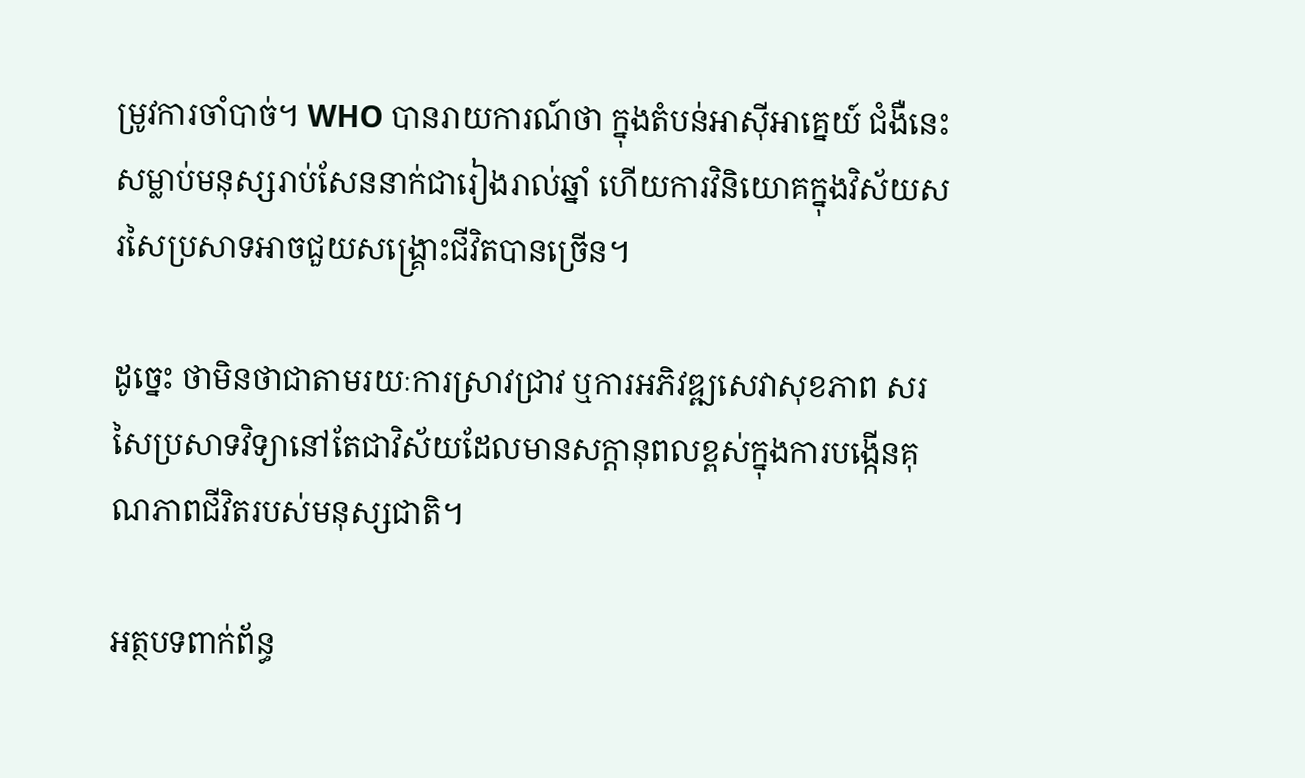ម្រូវការចាំបាច់។ WHO បានរាយការណ៍ថា ក្នុងតំបន់អាស៊ីអាគ្នេយ៍ ជំងឺនេះសម្លាប់មនុស្សរាប់សែននាក់ជារៀងរាល់ឆ្នាំ ហើយការវិនិយោគក្នុងវិស័យសរសៃប្រសាទអាចជួយសង្គ្រោះជីវិតបានច្រើន។

ដូច្នេះ ថាមិនថាជាតាមរយៈការស្រាវជ្រាវ ឬការអភិវឌ្ឍសេវាសុខភាព សរសៃប្រសាទវិទ្យានៅតែជាវិស័យដែលមានសក្តានុពលខ្ពស់ក្នុងការបង្កើនគុណភាពជីវិតរបស់មនុស្សជាតិ។

អត្ថបទពាក់ព័ន្ធ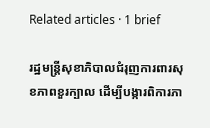Related articles · 1 brief

រដ្ឋមន្ត្រីសុខាភិបាលជំរុញការពារសុខភាពខួរក្បាល ដើម្បីបង្ការពិការភា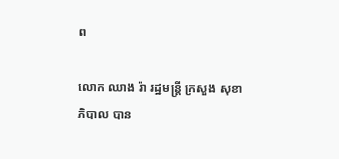ព

លោក ឈាង រ៉ា រដ្ឋមន្ត្រី ក្រសួង សុខាភិបាល បាន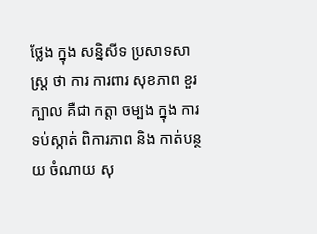ថ្លែង ក្នុង សន្និសីទ ប្រសាទសាស្រ្ត ថា ការ ការពារ សុខភាព ខួរក្បាល គឺជា កត្តា ចម្បង ក្នុង ការ ទប់ស្កាត់ ពិការភាព និង កាត់បន្ថយ ចំណាយ សុ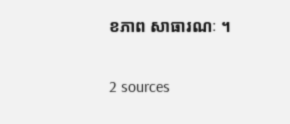ខភាព សាធារណៈ ។

2 sources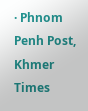· Phnom Penh Post, Khmer Times